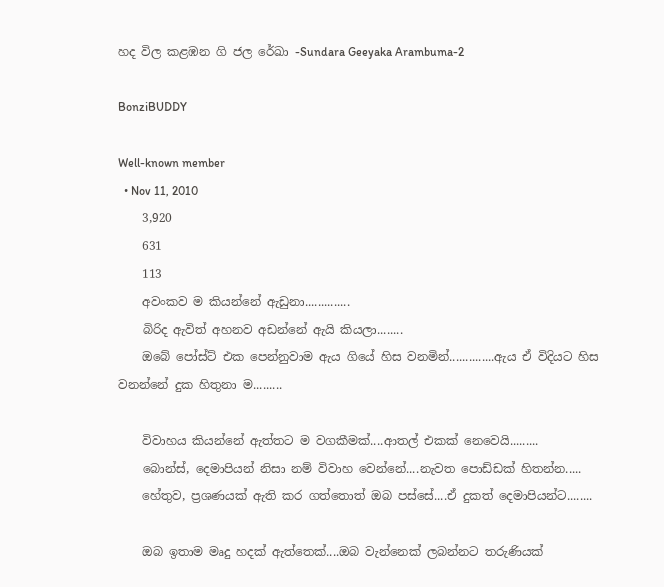හද විල කළඹන ගි ජල රේඛා -Sundara Geeyaka Arambuma-2

BonziBUDDY

Well-known member
  • Nov 11, 2010
    3,920
    631
    113
    අවංකව ම කියන්නේ ඇඩුනා..............
    බිරිද ඇවිත් අහනව අඩන්නේ ඇයි කියලා........
    ඔබේ පෝස්ට් එක පෙන්නුවාම ඇය ගියේ හිස වනමින්..............ඇය ඒ විදියට හිස වනන්නේ දුක හිතුනා ම.........

    විවාහය කියන්නේ ඇත්තට ම වගකීමක්....ආතල් එකක් නෙවෙයි.........
    බොන්ස්, දෙමාපියන් නිසා නම් විවාහ වෙන්නේ....නැවත පොඩ්ඩක් හිතන්න.....
    හේතුව, ප්‍රශණයක් ඇති කර ගත්තොත් ඔබ පස්සේ....ඒ දුකත් දෙමාපියන්ට........

    ඔබ ඉතාම මෘදු හදක් ඇත්තෙක්....ඔබ වැන්නෙක් ලබන්නට තරුණියක්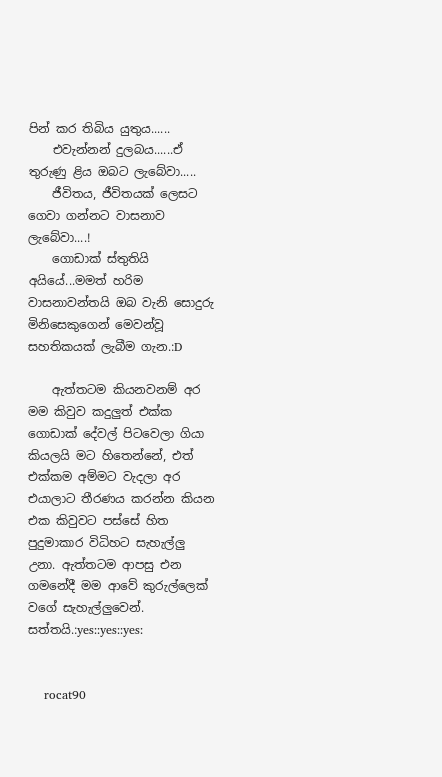පින් කර තිබිය යුතුය......
    එවැන්නන් දුලබය......ඒ තුරුණු ළිය ඔබට ලැබේවා.....
    ජීවිතය, ජීවිතයක් ලෙසට ගෙවා ගන්නට වාසනාව ලැබේවා....!
    ගොඩාක් ස්තුතියි අයියේ...මමත් හරිම වාසනාවන්තයි ඔබ වැනි සොදුරු මිනිසෙකුගෙන් මෙවන්වූ සහතිකයක් ලැබීම ගැන.:D

    ඇත්තටම කියනවනම් අර මම කිවුව කදුලුත් එක්ක ගොඩාක් දේවල් පිටවෙලා ගියා කියලයි මට හිතෙන්නේ, එත් එක්කම අම්මට වැදලා අර එයාලාට තීරණය කරන්න කියන එක කිවුවට පස්සේ හිත පුදුමාකාර විධිහට සැහැල්ලු උනා. ඇත්තටම ආපසු එන ගමනේදී මම ආවේ කුරුල්ලෙක් වගේ සැහැල්ලුවෙන්. සත්තයි.:yes::yes::yes:


    rocat90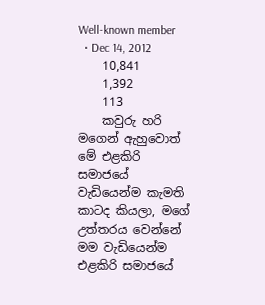Well-known member
  • Dec 14, 2012
    10,841
    1,392
    113
    කවුරු හරි මගෙන් ඇහුවොත් මේ එළකිරි සමාජයේ වැඩියෙන්ම කැමති කාටද කියලා, මගේ උත්තරය වෙන්නේ මම වැඩියෙන්ම එළකිරි සමාජයේ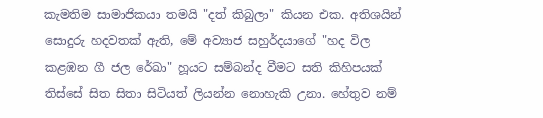කැමතිම සාමාජිකයා තමයි "දත් කිබුලා" කියන එක. අතිශයින් සොදුරු හදවතක් ඇති, මේ අව්‍යාජ සහුර්දයාගේ "හද විල කළඹන ගී ජල රේඛා" හූයට සම්බන්ද වීමට සති කිහිපයක් තිස්සේ සිත සිතා සිටියත් ලියන්න නොහැකි උනා. හේතුව නම්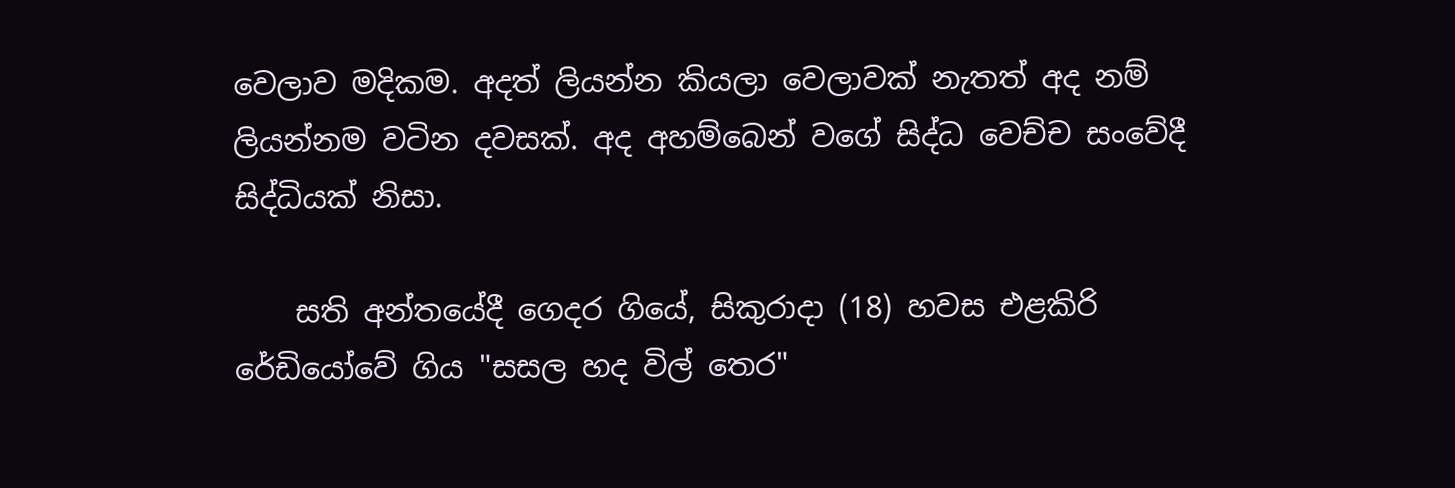වෙලාව මදිකම. අදත් ලියන්න කියලා වෙලාවක් නැතත් අද නම් ලියන්නම වටින දවසක්. අද අහම්බෙන් වගේ සිද්ධ වෙච්ච සංවේදී සිද්ධියක් නිසා.

    සති අන්තයේදී ගෙදර ගියේ, සිකුරාදා (18) හවස එළකිරි රේඩියෝවේ ගිය "සසල හද විල් තෙර"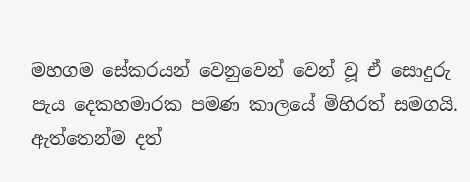මහගම සේකරයන් වෙනුවෙන් වෙන් වූ ඒ සොදුරු පැය දෙකහමාරක පමණ කාලයේ මිහිරත් සමගයි. ඇත්තෙන්ම දත්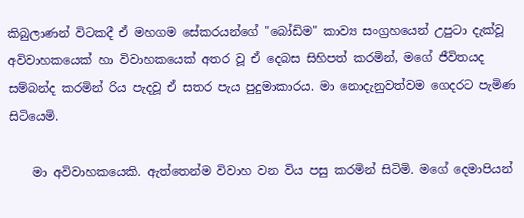කිබුලාණන් විටකදී ඒ මහගම සේකරයන්ගේ "බෝඩිම" කාව්‍ය සංග්‍රහයෙන් උපුටා දැක්වූ අවිවාහකයෙක් හා විවාහකයෙක් අතර වූ ඒ දෙබස සිහිපත් කරමින්, මගේ ජීවිතයද සම්බන්ද කරමින් රිය පැදවූ ඒ සතර පැය පුදුමාකාරය. මා නොදැනුවත්වම ගෙදරට පැමිණ සිටියෙමි.

    මා අවිවාහකයෙකි. ඇත්තෙන්ම විවාහ වන විය පසු කරමින් සිටිමි. මගේ දෙමාපියන්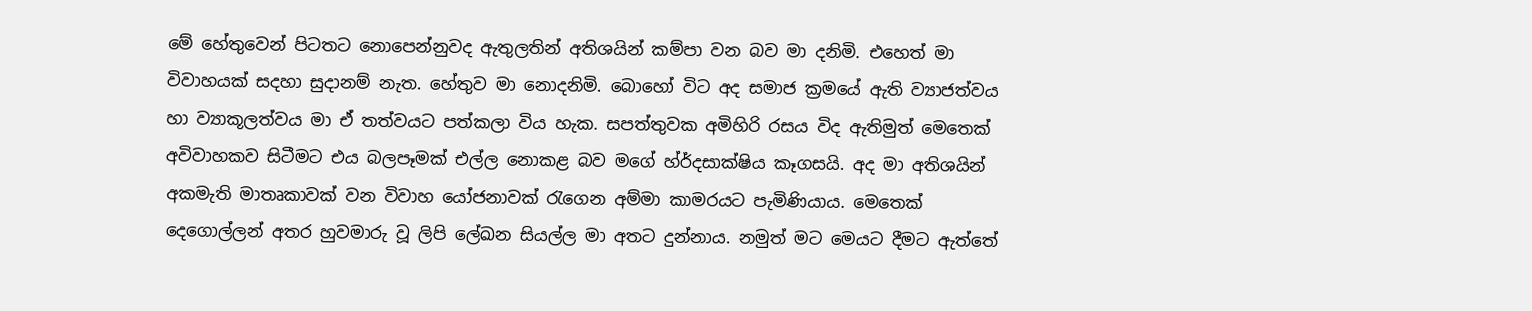මේ හේතුවෙන් පිටතට නොපෙන්නුවද ඇතුලතින් අතිශයින් කම්පා වන බව මා දනිමි. එහෙත් මා විවාහයක් සදහා සුදානම් නැත. හේතුව මා නොදනිමි. බොහෝ විට අද සමාජ ක්‍රමයේ ඇති ව්‍යාජත්වය හා ව්‍යාකූලත්වය මා ඒ තත්වයට පත්කලා විය හැක. සපත්තුවක අමිහිරි රසය විද ඇතිමුත් මෙතෙක් අවිවාහකව සිටීමට එය බලපෑමක් එල්ල නොකළ බව මගේ හ්ර්දසාක්ෂිය කෑගසයි. අද මා අතිශයින් අකමැති මාතෘකාවක් වන විවාහ යෝජනාවක් රැගෙන අම්මා කාමරයට පැමිණියාය. මෙතෙක් දෙගොල්ලන් අතර හුවමාරු වූ ලිපි ලේඛන සියල්ල මා අතට දුන්නාය. නමුත් මට මෙයට දීමට ඇත්තේ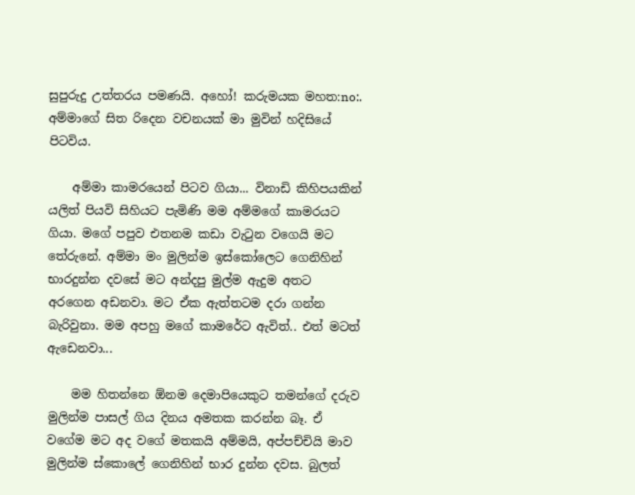සුපුරුදු උත්තරය පමණයි. අහෝ! කරුමයක මහත:no:. අම්මාගේ සිත රිදෙන වචනයක් මා මුවින් හදිසියේ පිටවිය.

    අම්මා කාමරයෙන් පිටව ගියා... විනාඩි කිහිපයකින් යලිත් පියවි සිහියට පැමිණි මම අම්මගේ කාමරයට ගියා. මගේ පපුව එතනම කඩා වැටුන වගෙයි මට තේරුනේ. අම්මා මං මුලින්ම ඉස්කෝලෙට ගෙනිහින් භාරදුන්න දවසේ මට අන්දපු මුල්ම ඇදුම අතට අරගෙන අඩනවා. මට ඒක ඇත්තටම දරා ගන්න බැරිවුනා. මම අපහු මගේ කාමරේට ඇවිත්.. එත් මටත් ඇඩෙනවා...

    මම හිතන්නෙ ඕනම දෙමාපියෙකුට තමන්ගේ දරුව මුලින්ම පාසල් ගිය දිනය අමතක කරන්න බෑ. ඒ වගේම මට අද වගේ මතකයි අම්මයි, අප්පච්චියි මාව මුලින්ම ස්කොලේ ගෙනිහින් භාර දුන්න දවස. බුලත්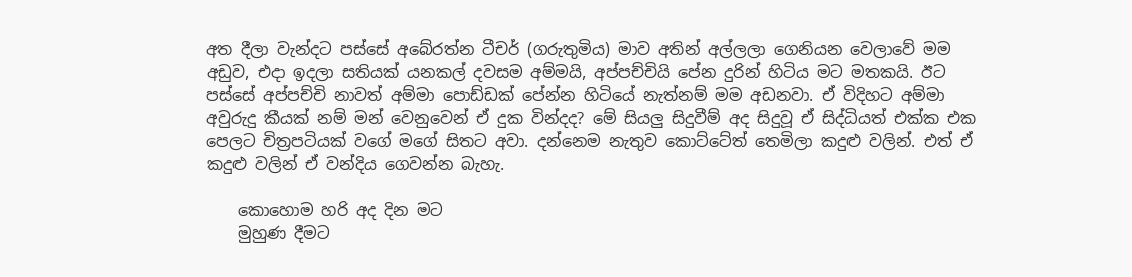අත දීලා වැන්දට පස්සේ අබේරත්න ටීචර් (ගරුතුමිය) මාව අතින් අල්ලලා ගෙනියන වෙලාවේ මම අඩුව, එදා ඉදලා සතියක් යනකල් දවසම අම්මයි, අප්පච්චියි පේන දුරින් හිටිය මට මතකයි. ඊට පස්සේ අප්පච්චි නාවත් අම්මා පොඩ්ඩක් පේන්න හිටියේ නැත්නම් මම අඩනවා. ඒ විදිහට අම්මා අවුරුදු කීයක් නම් මන් වෙනුවෙන් ඒ දුක වින්දද? මේ සියලු සිදුවීම් අද සිදුවූ ඒ සිද්ධියත් එක්ක එක පෙලට චිත්‍රපටියක් වගේ මගේ සිතට අවා. දන්නෙම නැතුව කොට්ටේත් තෙමිලා කදුළු වලින්. එත් ඒ කදුළු වලින් ඒ වන්දිය ගෙවන්න බැහැ.

    කොහොම හරි අද දින මට
    මුහුණ දීමට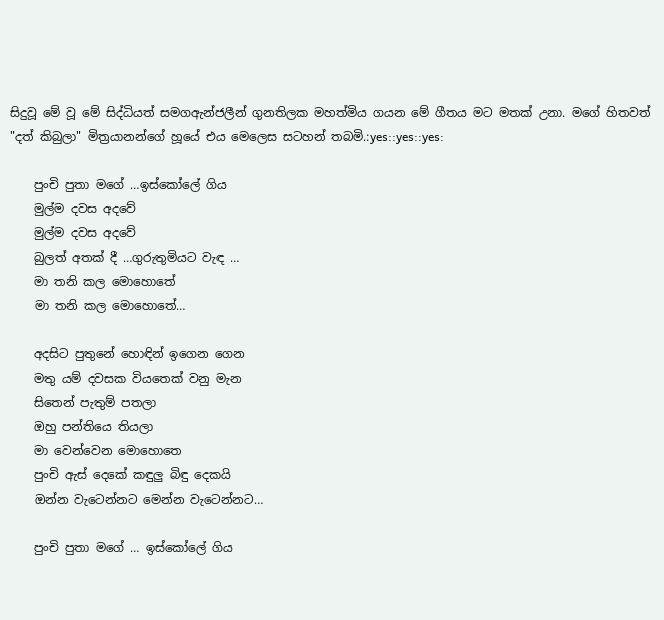සිදුවූ මේ වූ මේ සිද්ධියත් සමගඇන්ජලීන් ගුනතිලක මහත්මිය ගයන මේ ගීතය මට මතක් උනා. මගේ හිතවත් "දත් කිබුලා" මිත්‍රයානන්ගේ හූයේ එය මෙලෙස සටහන් තබමි.:yes::yes::yes:

    පුංචි පුතා මගේ …ඉස්කෝලේ ගිය
    මුල්ම දවස අදවේ
    මුල්ම දවස අදවේ
    බුලත් අතක් දී …ගුරුතුමියට වැඳ …
    මා තනි කල මොහොතේ
    මා තනි කල මොහොතේ…

    අදසිට පුතුනේ හොඳින් ඉගෙන ගෙන
    මතු යම් දවසක වියතෙක් වනු මැන
    සිතෙන් පැතුම් පතලා
    ඔහු පන්තියෙ තියලා
    මා වෙන්වෙන මොහොතෙ
    පුංචි ඇස් දෙකේ කඳුලු බිඳු දෙකයි
    ඔන්න වැටෙන්නට මෙන්න වැටෙන්නට…

    පුංචි පුතා මගේ … ඉස්කෝලේ ගිය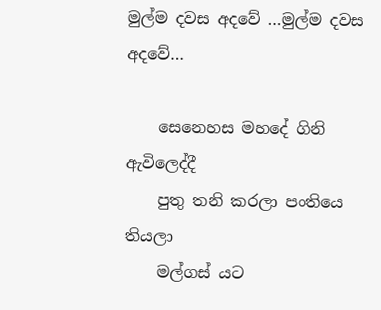මුල්ම දවස අදවේ …මුල්ම දවස අදවේ…

    සෙනෙහස මහදේ ගිනි ඇවිලෙද්දී
    පුතු තනි කරලා පංතියෙ තියලා
    මල්ගස් යට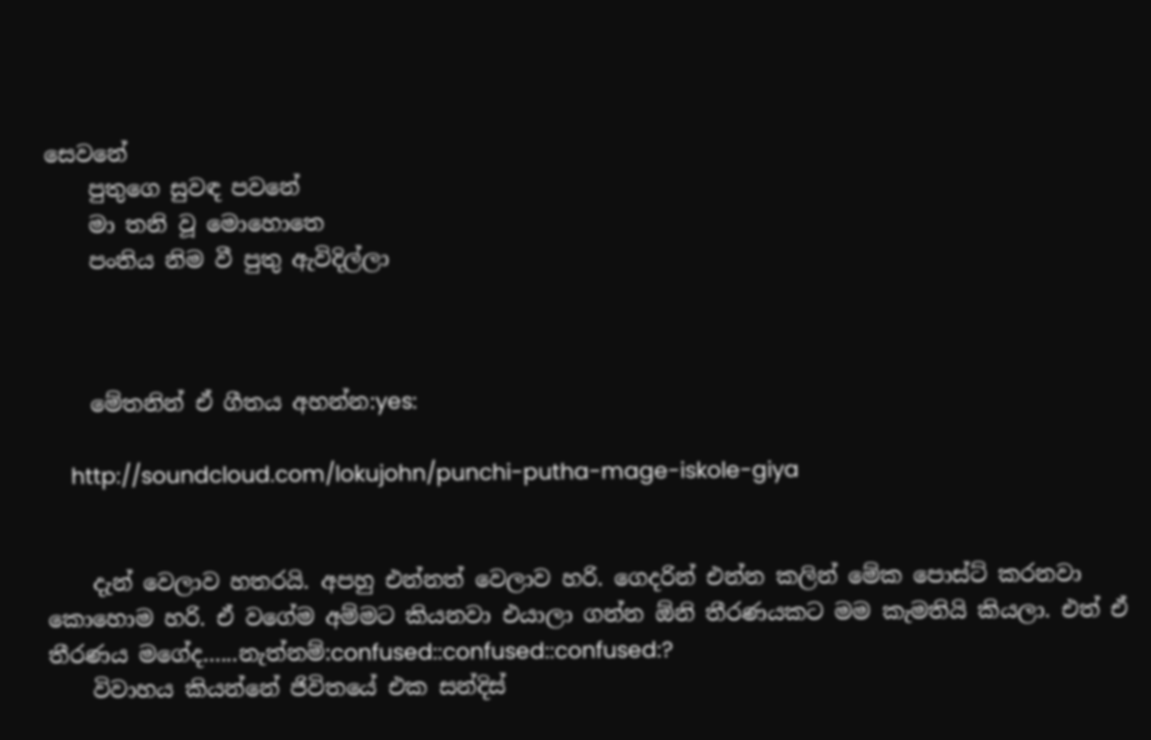සෙවනේ
    පුතුගෙ සුවඳ පවනේ
    මා තනි වූ මොහොතෙ
    පංතිය නිම වී පුතු ඇවිදිල්ලා



    මේතනින් ඒ ගීතය අහන්න:yes:

    http://soundcloud.com/lokujohn/punchi-putha-mage-iskole-giya


    දැන් වෙලාව හතරයි. අපහු එන්නත් වෙලාව හරි. ගෙදරින් එන්න කලින් මේක පොස්ට් කරනවා කොහොම හරි. ඒ වගේම අම්මට කියනවා එයාලා ගන්න ඕනි තීරණයකට මම කැමතියි කියලා. එත් ඒ තීරණය මගේද......නැත්නම්:confused::confused::confused:?
    විවාහය කියන්නේ ජිවිතයේ එක සන්දිස්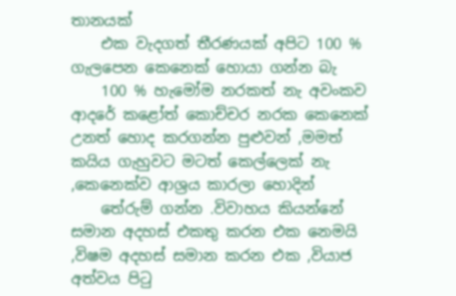තානයක්
    එක වැදගත් තීරණයක් අපිට 100 % ගැලපෙන කෙනෙක් හොයා ගන්න බැ
    100 % හැමෝම නරකත් නැ අවංකව ආදරේ කළෝත් කොච්චර නරක කෙනෙක් උනත් හොද කරගන්න පුළුවන් ,මමත් කයිය ගැහුවට මටත් කෙල්ලෙක් නැ ,කෙනෙක්ව ආශ්‍රය කාරලා හොදින්
    තේරුම් ගන්න .විවාහය කියන්නේ සමාන අදහස් එකතු කරන එක නෙමයි ,විෂම අදහස් සමාන කරන එක ,වියාජ අත්වය පිටු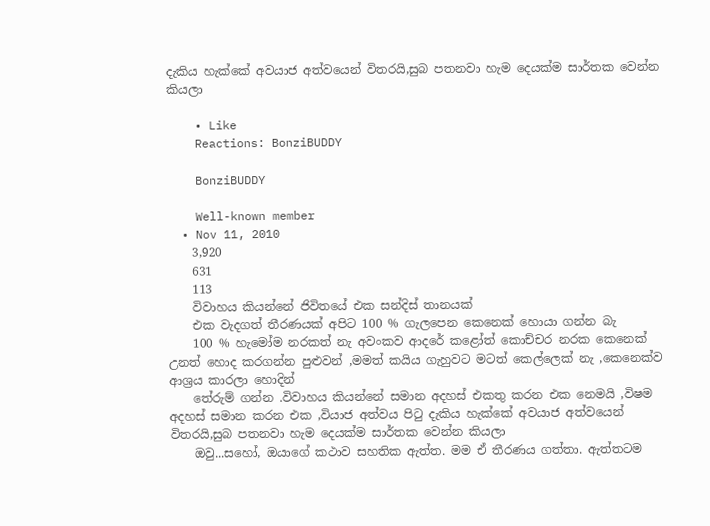දැකිය හැක්කේ අවයාජ අත්වයෙන් විතරයි,සුබ පතනවා හැම දෙයක්ම සාර්තක වෙන්න කියලා

    • Like
    Reactions: BonziBUDDY

    BonziBUDDY

    Well-known member
  • Nov 11, 2010
    3,920
    631
    113
    විවාහය කියන්නේ ජිවිතයේ එක සන්දිස් තානයක්
    එක වැදගත් තීරණයක් අපිට 100 % ගැලපෙන කෙනෙක් හොයා ගන්න බැ
    100 % හැමෝම නරකත් නැ අවංකව ආදරේ කළෝත් කොච්චර නරක කෙනෙක් උනත් හොද කරගන්න පුළුවන් ,මමත් කයිය ගැහුවට මටත් කෙල්ලෙක් නැ ,කෙනෙක්ව ආශ්‍රය කාරලා හොදින්
    තේරුම් ගන්න .විවාහය කියන්නේ සමාන අදහස් එකතු කරන එක නෙමයි ,විෂම අදහස් සමාන කරන එක ,වියාජ අත්වය පිටු දැකිය හැක්කේ අවයාජ අත්වයෙන් විතරයි,සුබ පතනවා හැම දෙයක්ම සාර්තක වෙන්න කියලා
    ඔවු...සහෝ, ඔයාගේ කථාව සහතික ඇත්ත. මම ඒ තීරණය ගත්තා. ඇත්තටම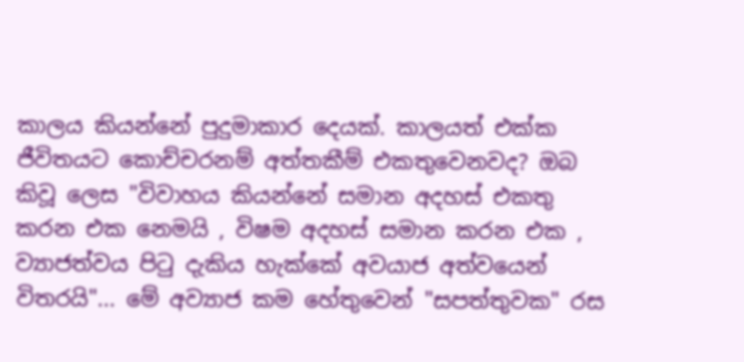කාලය කියන්නේ පුදුමාකාර දෙයක්. කාලයත් එක්ක ජීවිතයට කොච්චරනම් අත්තකීම් එකතුවෙනවද? ඔබ කිවූ ලෙස "විවාහය කියන්නේ සමාන අදහස් එකතු කරන එක නෙමයි , විෂම අදහස් සමාන කරන එක , ව්‍යාජත්වය පිටු දැකිය හැක්කේ අවයාජ අත්වයෙන් විතරයි"... මේ අව්‍යාජ කම හේතුවෙන් "සපත්තුවක" රස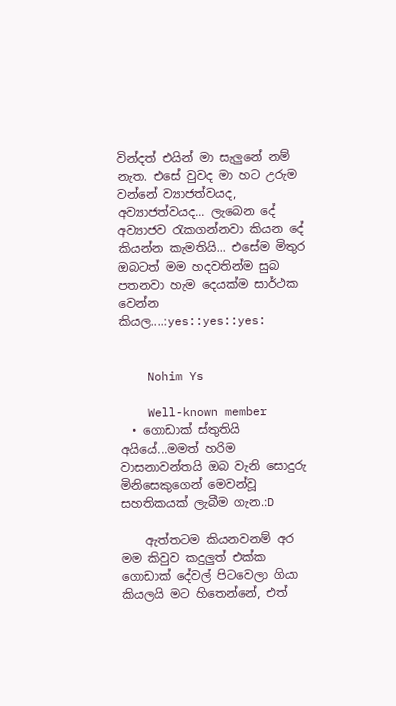වින්දත් එයින් මා සැලුනේ නම් නැත. එසේ වුවද මා හට උරුම වන්නේ ව්‍යාජත්වයද, අව්‍යාජත්වයද... ලැබෙන දේ අව්‍යාජව රැකගන්නවා කියන දේ කියන්න කැමතියි... එසේම මිතුර ඔබටත් මම හදවතින්ම සුබ පතනවා හැම දෙයක්ම සාර්ථක වෙන්න කියල....:yes::yes::yes:


    Nohim Ys

    Well-known member
  • ගොඩාක් ස්තුතියි අයියේ...මමත් හරිම වාසනාවන්තයි ඔබ වැනි සොදුරු මිනිසෙකුගෙන් මෙවන්වූ සහතිකයක් ලැබීම ගැන.:D

    ඇත්තටම කියනවනම් අර මම කිවුව කදුලුත් එක්ක ගොඩාක් දේවල් පිටවෙලා ගියා කියලයි මට හිතෙන්නේ, එත්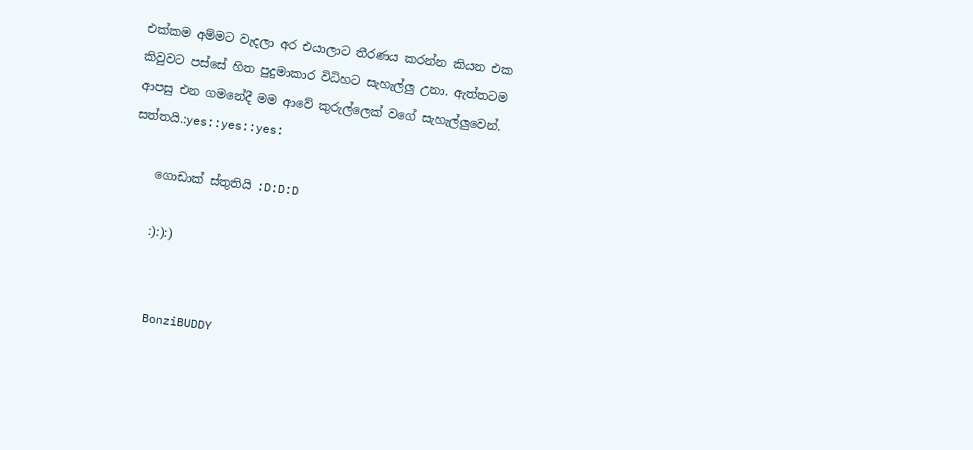එක්කම අම්මට වැදලා අර එයාලාට තීරණය කරන්න කියන එක කිවුවට පස්සේ හිත පුදුමාකාර විධිහට සැහැල්ලු උනා. ඇත්තටම ආපසු එන ගමනේදී මම ආවේ කුරුල්ලෙක් වගේ සැහැල්ලුවෙන්. සත්තයි.:yes::yes::yes:

    ගොඩාක් ස්තුතියි :D:D:D

    :):):)


    BonziBUDDY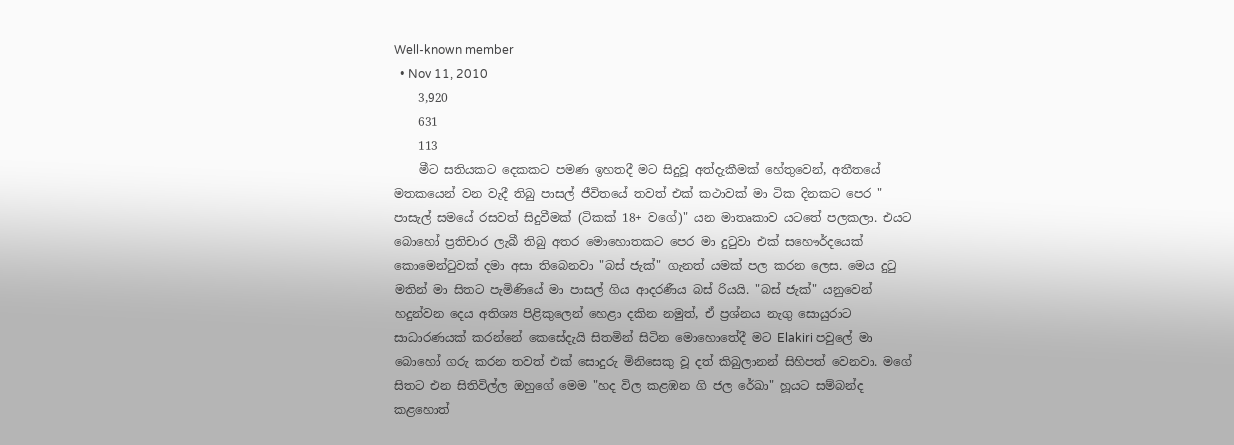Well-known member
  • Nov 11, 2010
    3,920
    631
    113
    මීට සතියකට දෙකකට පමණ ඉහතදී මට සිදුවූ අත්දැකීමක් හේතුවෙන්, අතීතයේ මතකයෙන් වන වැදී තිබු පාසල් ජීවිතයේ තවත් එක් කථාවක් මා ටික දිනකට පෙර " පාසැල් සමයේ රසවත් සිදුවීමක් (ටිකක් 18+ වගේ)" යන මාතෘකාව යටතේ පලකලා. එයට බොහෝ ප්‍රතිචාර ලැබී තිබු අතර මොහොතකට පෙර මා දුටුවා එක් සහෞර්දයෙක් කොමෙන්ටුවක් දමා අසා තිබෙනවා "බස් ජැක්" ගැනත් යමක් පල කරන ලෙස. මෙය දුටු මතින් මා සිතට පැමිණියේ මා පාසල් ගිය ආදරණීය බස් රියයි. "බස් ජැක්" යනුවෙන් හදුන්වන දෙය අතිශ්‍ය පිළිකුලෙන් හෙළා දකින නමුත්, ඒ ප්‍රශ්නය නැගු සොයුරාට සාධාරණයක් කරන්නේ කෙසේදැයි සිතමින් සිටින මොහොතේදී මට Elakiri පවුලේ මා බොහෝ ගරු කරන තවත් එක් සොදුරු මිනිසෙකු වූ දත් කිබුලානන් සිහිපත් වෙනවා. මගේ සිතට එන සිතිවිල්ල ඔහුගේ මෙම "හද විල කළඹන ගි ජල රේඛා" හූයට සම්බන්ද කළහොත්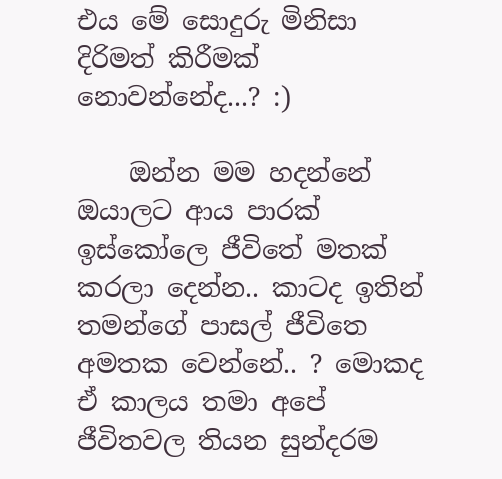එය මේ සොදුරු මිනිසා දිරිමත් කිරීමක් නොවන්නේද...? :)

    ඔන්න මම හදන්නේ ඔයාලට ආය පාරක් ඉස්කෝලෙ ජීවිතේ මතක් කරලා දෙන්න.. කාටද ඉතින් තමන්ගේ පාසල් ජීවිතෙ අමතක වෙන්නේ.. ? මොකද ඒ කාලය තමා අපේ ජීවිතවල තියන සුන්දරම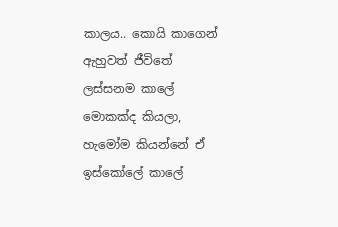කාලය.. කොයි කාගෙන් ඇහුවත් ජීවිතේ ලස්සනම කාලේ මොකක්ද කියලා, හැමෝම කියන්නේ ඒ ඉස්කෝලේ කාලේ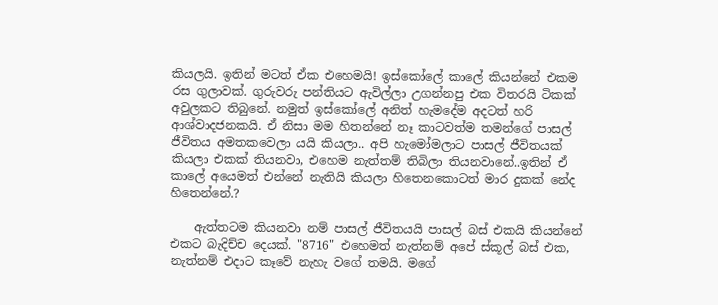කියලයි. ඉතින් මටත් ඒක එහෙමයි! ඉස්කෝලේ කාලේ කියන්නේ එකම රස ගුලාවක්. ගුරුවරු පන්තියට ඇවිල්ලා උගන්නපු එක විතරයි ටිකක් අවුලකට තිබුනේ. නමුත් ඉස්කෝලේ අනිත් හැමදේම අදටත් හරි ආශ්වාදජනකයි. ඒ නිසා මම හිතන්නේ නෑ කාටවත්ම තමන්ගේ පාසල් ජීවිතය අමතකවෙලා යයි කියලා.. අපි හැමෝමලාට පාසල් ජීවිතයක් කියලා එකක් තියනවා, එහෙම නැත්තම් තිබිලා තියනවානේ..ඉතින් ඒ කාලේ අයෙමත් එන්නේ නැතියි කියලා හිතෙනකොටත් මාර දුකක් නේද හිතෙන්නේ.?

    ඇත්තටම කියනවා නම් පාසල් ජීවිතයයි පාසල් බස් එකයි කියන්නේ එකට බැදිච්ච දෙයක්. "8716" එහෙමත් නැත්නම් අපේ ස්කූල් බස් එක, නැත්නම් එදාට කෑවේ නැහැ වගේ තමයි. මගේ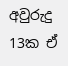අවුරුදු 13ක ඒ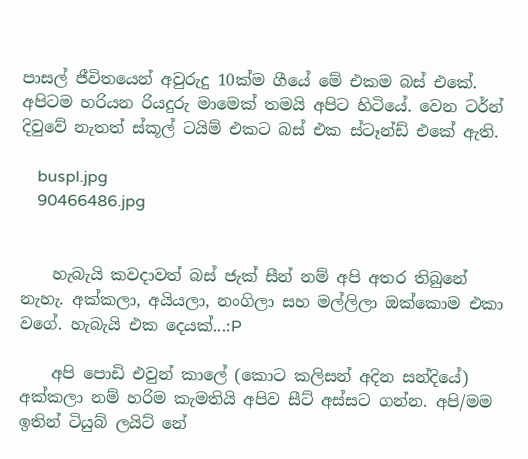පාසල් ජීවිතයෙන් අවුරුදු 10ක්ම ගීයේ මේ එකම බස් එකේ. අපිටම හරියන රියදුරු මාමෙක් තමයි අපිට හිටියේ. වෙන ටර්න් දිවුවේ නැතත් ස්කූල් ටයිම් එකට බස් එක ස්ටෑන්ඩ් එකේ ඇති.

    buspl.jpg
    90466486.jpg


    හැබැයි කවදාවත් බස් ජැක් සීන් නම් අපි අතර තිබුනේ නැහැ. අක්කලා, අයියලා, නංගිලා සහ මල්ලිලා ඔක්කොම එකා වගේ. හැබැයි එක දෙයක්...:P

    අපි පොඩි එවුන් කාලේ (කොට කලිසන් අදින සන්දියේ) අක්කලා නම් හරිම කැමතියි අපිව සීට් අස්සට ගන්න. අපි/මම ඉතින් ටියුබ් ලයිට් නේ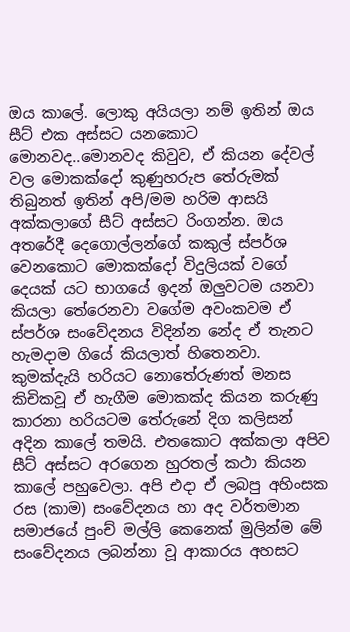ඔය කාලේ. ලොකු අයියලා නම් ඉතින් ඔය සීට් එක අස්සට යනකොට මොනවද..මොනවද කිවුව, ඒ කියන දේවල් වල මොකක්දෝ කුණුහරුප තේරුමක් තිබුනත් ඉතින් අපි/මම හරිම ආසයි අක්කලාගේ සීට් අස්සට රිංගන්න. ඔය අතරේදී දෙගොල්ලන්ගේ කකුල් ස්පර්ශ වෙනකොට මොකක්දෝ විදුලියක් වගේ දෙයක් යට භාගයේ ඉදන් ඔලුවටම යනවා කියලා තේරෙනවා වගේම අවංකවම ඒ ස්පර්ශ සංවේදනය විදින්න නේද ඒ තැනට හැමදාම ගියේ කියලාත් හිතෙනවා. කුමක්දැයි හරියට නොතේරුණත් මනස කිචිකවූ ඒ හැගීම මොකක්ද කියන කරුණු කාරනා හරියටම තේරුනේ දිග කලිසන් අදින කාලේ තමයි. එතකොට අක්කලා අපිව සීට් අස්සට අරගෙන හුරතල් කථා කියන කාලේ පහුවෙලා. අපි එදා ඒ ලබපු අහිංසක රස (කාම) සංවේදනය හා අද වර්තමාන සමාජයේ පුංච් මල්ලි කෙනෙක් මුලින්ම මේ සංවේදනය ලබන්නා වූ ආකාරය අහසට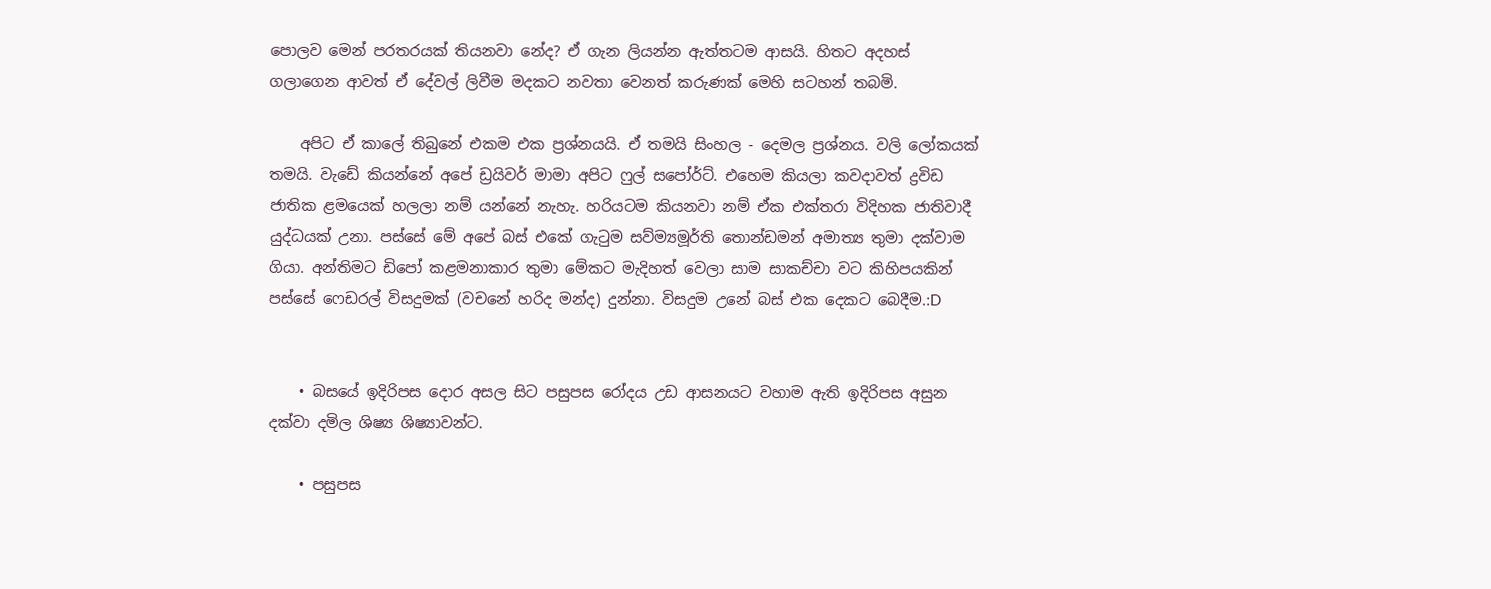පොලව මෙන් පරතරයක් තියනවා නේද? ඒ ගැන ලියන්න ඇත්තටම ආසයි. හිතට අදහස් ගලාගෙන ආවත් ඒ දේවල් ලිවීම මදකට නවතා වෙනත් කරුණක් මෙහි සටහන් තබමි.

    අපිට ඒ කාලේ තිබුනේ එකම එක ප්‍රශ්නයයි. ඒ තමයි සිංහල - දෙමල ප්‍රශ්නය. වලි ලෝකයක් තමයි. වැඩේ කියන්නේ අපේ ඩ්‍රයිවර් මාමා අපිට ෆුල් සපෝර්ට්. එහෙම කියලා කවදාවත් ද්‍රවිඩ ජාතික ළමයෙක් හලලා නම් යන්නේ නැහැ. හරියටම කියනවා නම් ඒක එක්තරා විදිහක ජාතිවාදී යුද්ධයක් උනා. පස්සේ මේ අපේ බස් එකේ ගැටුම සව්ම්‍යමූර්ති තොන්ඩමන් අමාත්‍ය තුමා දක්වාම ගියා. අන්තිමට ඩිපෝ කළමනාකාර තුමා මේකට මැදිහත් වෙලා සාම සාකච්චා වට කිහිපයකින් පස්සේ ෆෙඩරල් විසදුමක් (වචනේ හරිද මන්ද) දුන්නා. විසදුම උනේ බස් එක දෙකට බෙදීම.:D


    • බසයේ ඉදිරිපස දොර අසල සිට පසුපස රෝදය උඩ ආසනයට වහාම ඇති ඉදිරිපස අසුන දක්වා දමිල ශිෂ්‍ය ශිෂ්‍යාවන්ට.

    • පසුපස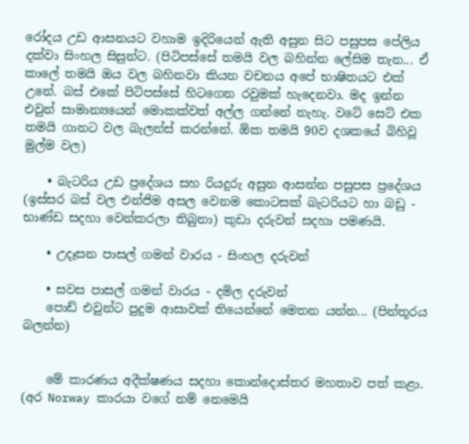රෝදය උඩ ආසනයට වහාම ඉදිරියෙන් ඇති අසුන සිට පසුපස පේලිය දක්වා සිංහල සිසුන්ට. (පිටිපස්සේ තමයි වල බහින්න ලේසිම තැන... ඒ කාලේ තමයි ඔය වල බහිනවා කියන වචනය අපේ භාෂිතයට එක් උනේ. බස් එකේ පිටිපස්සේ හිටගෙන රවුමක් හැදෙනවා. මද ඉන්න එවුන් සාමාන්‍යයෙන් මොකක්වත් අල්ල ගන්නේ නැහැ. වටේ සෙට් එක තමයි ගානට වල බැලන්ස් කරන්නේ. ඕක තමයි 90ව දශකයේ බිහිවූ මුල්ම වල)

    • බැටරිය උඩ ප්‍රදේශය සහ රියදුරු අසුන ආසන්න පසුපස ප්‍රදේශය (ඉස්සර බස් වල එන්ජිම අසල වෙනම කොටසක් බැටරියට හා බඩු - භාණ්ඩ සදහා වෙන්කරලා තිබුනා) කුඩා දරුවන් සදහා පමණයි.

    • උදෑසන පාසල් ගමන් වාරය - සිංහල දරුවන්

    • සවස පාසල් ගමන් වාරය - දමිල දරුවන්
    පොඩ් එවුන්ට පුදුම ආසාවක් තියෙන්නේ මෙතන යන්න... (පින්තූරය බලන්න)


    මේ කාරණය අදීක්ෂණය සදහා කොන්දොස්තර මහතාව පත් කළා. (අර Norway කාරයා වගේ නම් නෙමෙයි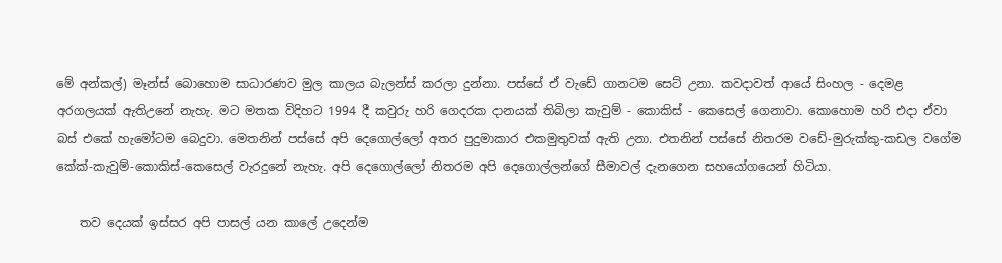මේ අන්කල්) මෑන්ස් බොහොම සාධාරණව මුල කාලය බැලන්ස් කරලා දුන්නා. පස්සේ ඒ වැඩේ ගානටම සෙට් උනා. කවදාවත් ආයේ සිංහල - දෙමළ අරගලයක් ඇතිඋනේ නැහැ. මට මතක විදිහට 1994 දී කවුරු හරි ගෙදරක දානයක් තිබිලා කැවුම් - කොකිස් - කෙසෙල් ගෙනාවා. කොහොම හරි එදා ඒවා බස් එකේ හැමෝටම බෙදුවා. මෙතනින් පස්සේ අපි දෙගොල්ලෝ අතර පුදුමාකාර එකමුතුවක් ඇති උනා. එතනින් පස්සේ නිතරම වඩේ-මුරුක්කු-කඩල වගේම කේක්-කැවුම්-කොකිස්-කෙසෙල් වැරදුනේ නැහැ. අපි දෙගොල්ලෝ නිතරම අපි දෙගොල්ලන්ගේ සීමාවල් දැනගෙන සහයෝගයෙන් හිටියා.

    තව දෙයක් ඉස්සර අපි පාසල් යන කාලේ උදෙන්ම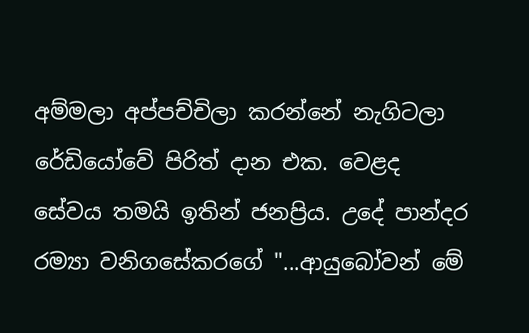අම්මලා අප්පච්චිලා කරන්නේ නැගිටලා රේඩියෝවේ පිරිත් දාන එක. වෙළද සේවය තමයි ඉතින් ජනප්‍රිය. උදේ පාන්දර රම්‍යා වනිගසේකරගේ "...ආයුබෝවන් මේ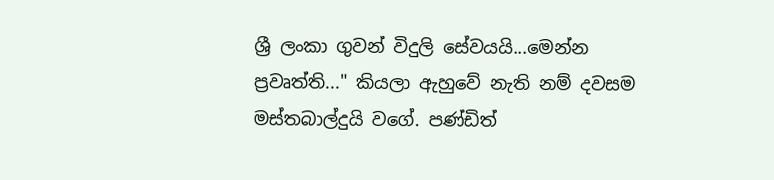ශ්‍රී ලංකා ගුවන් විදුලි සේවයයි...මෙන්න ප්‍රවෘත්ති..." කියලා ඇහුවේ නැති නම් දවසම මස්තබාල්දුයි වගේ. පණ්ඩිත්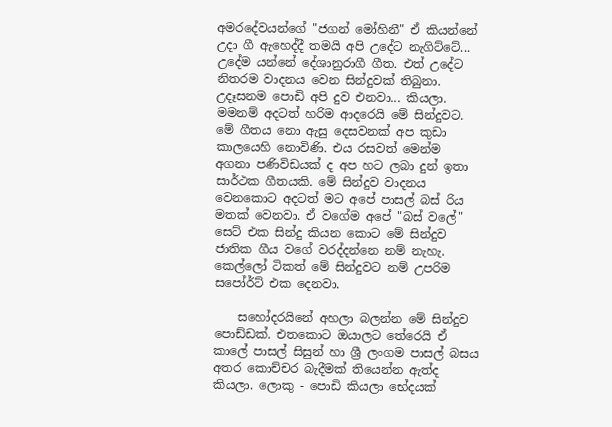අමරදේවයන්ගේ "ජගන් මෝහිනී" ඒ කියන්නේ උදා ගී ඇහෙද්දී තමයි අපි උදේට නැගිට්ටේ... උදේම යන්නේ දේශානුරාගී ගීත. එත් උදේට නිතරම වාදනය වෙන සින්දුවක් තිබුනා. උදෑසනම පොඩි අපි දුව එනවා... කියලා. මමනම් අදටත් හරිම ආදරෙයි මේ සින්දුවට. මේ ගීතය නො ඇසු දෙසවනක් අප කුඩා කාලයෙහි නොවිණි. එය රසවත් මෙන්ම අගනා පණිවිඩයක් ද අප හට ලබා දුන් ඉතා සාර්ථක ගීතයකි. මේ සින්දුව වාදනය වෙනකොට අදටත් මට අපේ පාසල් බස් රිය මතක් වෙනවා. ඒ වගේම අපේ "බස් වලේ" සෙට් එක සින්දු කියන කොට මේ සින්දුව ජාතික ගීය වගේ වරද්දන්නෙ නම් නැහැ. කෙල්ලෝ ටිකත් මේ සින්දුවට නම් උපරිම සපෝර්ට් එක දෙනවා.

    සහෝදරයිනේ අහලා බලන්න මේ සින්දුව පොඩ්ඩක්. එතකොට ඔයාලට තේරෙයි ඒ කාලේ පාසල් සිසුන් හා ශ්‍රී ලංගම පාසල් බසය අතර කොච්චර බැදීමක් තියෙන්න ඇත්ද කියලා. ලොකු - පොඩි කියලා භේදයක්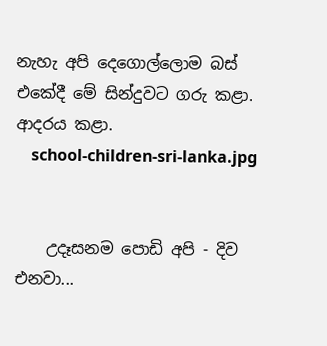නැහැ අපි දෙගොල්ලොම බස් එකේදී මේ සින්දුවට ගරු කළා. ආදරය කළා.
    school-children-sri-lanka.jpg


    උදෑසනම පොඩි අපි - දිව එනවා...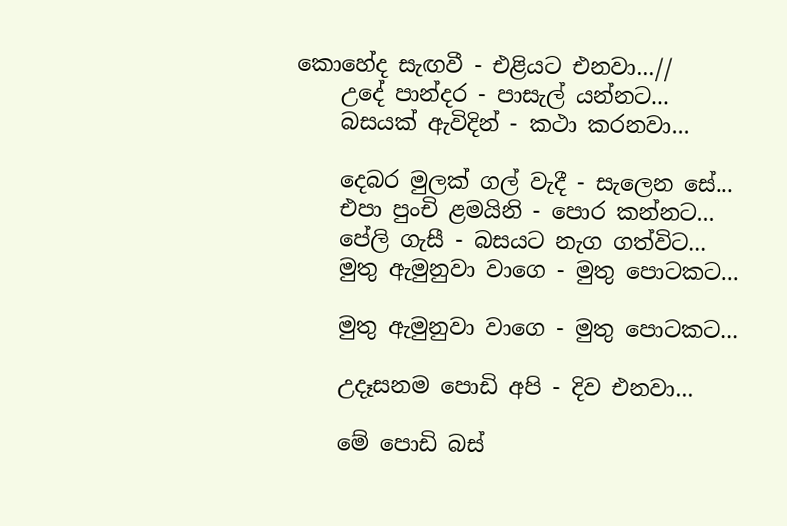කොහේද සැඟවී - එළියට එනවා...//
    උදේ පාන්දර - පාසැල් යන්නට...
    බසයක් ඇවිදින් - කථා කරනවා...

    දෙබර මුලක් ගල් වැදී - සැලෙන සේ...
    එපා පුංචි ළමයිනි - පොර කන්නට...
    පේලි ගැසී - බසයට නැග ගත්විට...
    මුතු ඇමුනුවා වාගෙ - මුතු පොටකට...

    මුතු ඇමුනුවා වාගෙ - මුතු පොටකට...

    උදෑසනම පොඩි අපි - දිව එනවා...

    මේ පොඩි බස්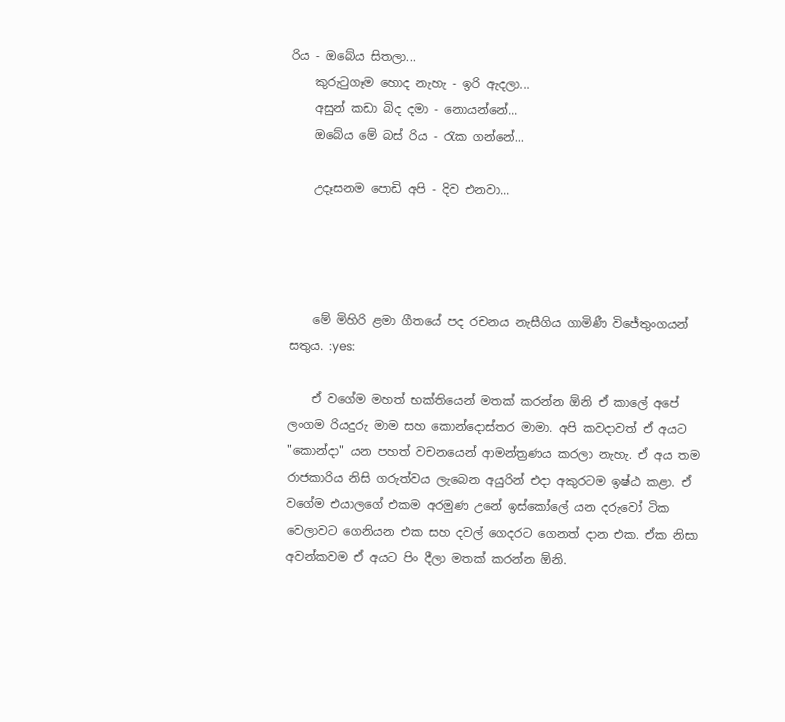රිය - ඔබේය සිතලා...
    කුරුටුගෑම හොද නැහැ - ඉරි ඇදලා...
    අසුන් කඩා බිද දමා - නොයන්නේ...
    ඔබේය මේ බස් රිය - රැක ගන්නේ...

    උදෑසනම පොඩි අපි - දිව එනවා...




    මේ මිහිරි ළමා ගීතයේ පද රචනය නැසීගිය ගාමිණී විජේතුංගයන් සතුය. :yes:

    ඒ වගේම මහත් භක්තියෙන් මතක් කරන්න ඕනි ඒ කාලේ අපේ ලංගම රියදුරු මාම සහ කොන්දොස්තර මාමා. අපි කවදාවත් ඒ අයට "කොන්දා" යන පහත් වචනයෙන් ආමන්ත්‍රණය කරලා නැහැ. ඒ අය තම රාජකාරිය නිසි ගරුත්වය ලැබෙන අයුරින් එදා අකුරටම ඉෂ්ඨ කළා. ඒ වගේම එයාලගේ එකම අරමුණ උනේ ඉස්කෝලේ යන දරුවෝ ටික වෙලාවට ගෙනියන එක සහ දවල් ගෙදරට ගෙනත් දාන එක. ඒක නිසා අවන්කවම ඒ අයට පිං දීලා මතක් කරන්න ඕනි.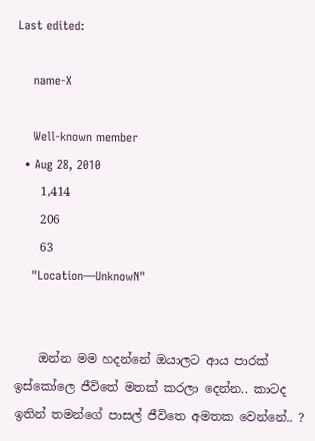Last edited:

    name-X

    Well-known member
  • Aug 28, 2010
    1,414
    206
    63
    "Location—UnknowN"


    ඔන්න මම හදන්නේ ඔයාලට ආය පාරක් ඉස්කෝලෙ ජීවිතේ මතක් කරලා දෙන්න.. කාටද ඉතින් තමන්ගේ පාසල් ජීවිතෙ අමතක වෙන්නේ.. ?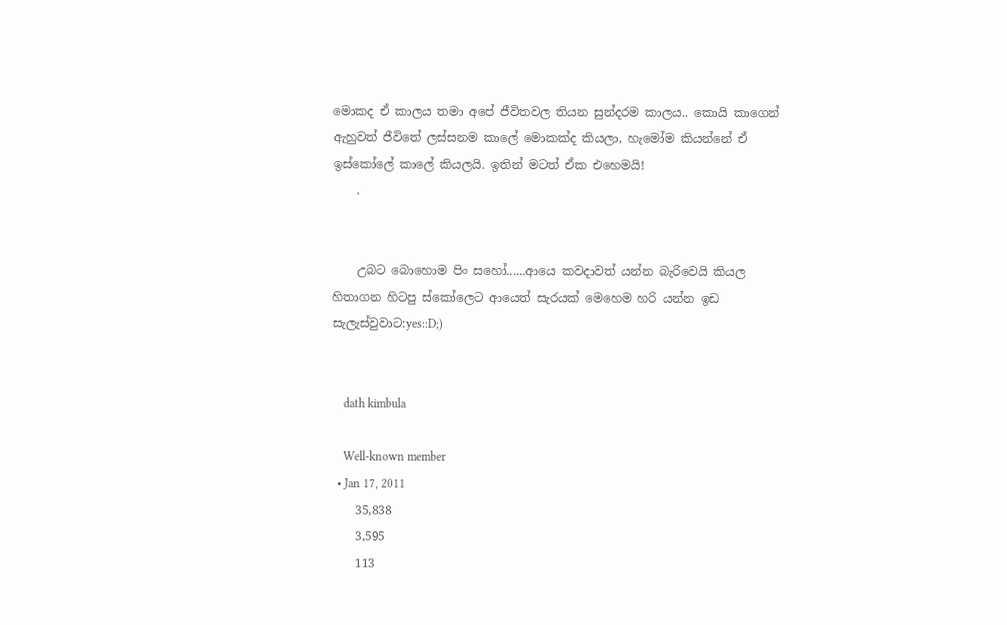මොකද ඒ කාලය තමා අපේ ජීවිතවල තියන සුන්දරම කාලය.. කොයි කාගෙන් ඇහුවත් ජීවිතේ ලස්සනම කාලේ මොකක්ද කියලා, හැමෝම කියන්නේ ඒ ඉස්කෝලේ කාලේ කියලයි. ඉතින් මටත් ඒක එහෙමයි!
    .


    උබට බොහොම පිං සහෝ......ආයෙ කවදාවත් යන්න බැරිවෙයි කියල හිතාගන හිටපු ස්කෝලෙට ආයෙත් සැරයක් මෙහෙම හරි යන්න ඉඩ සැලැස්වුවාට:yes::D;)


    dath kimbula

    Well-known member
  • Jan 17, 2011
    35,838
    3,595
    113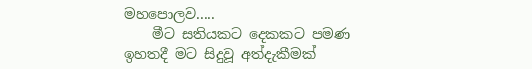මහපොලව.....
    මීට සතියකට දෙකකට පමණ ඉහතදී මට සිදුවූ අත්දැකීමක්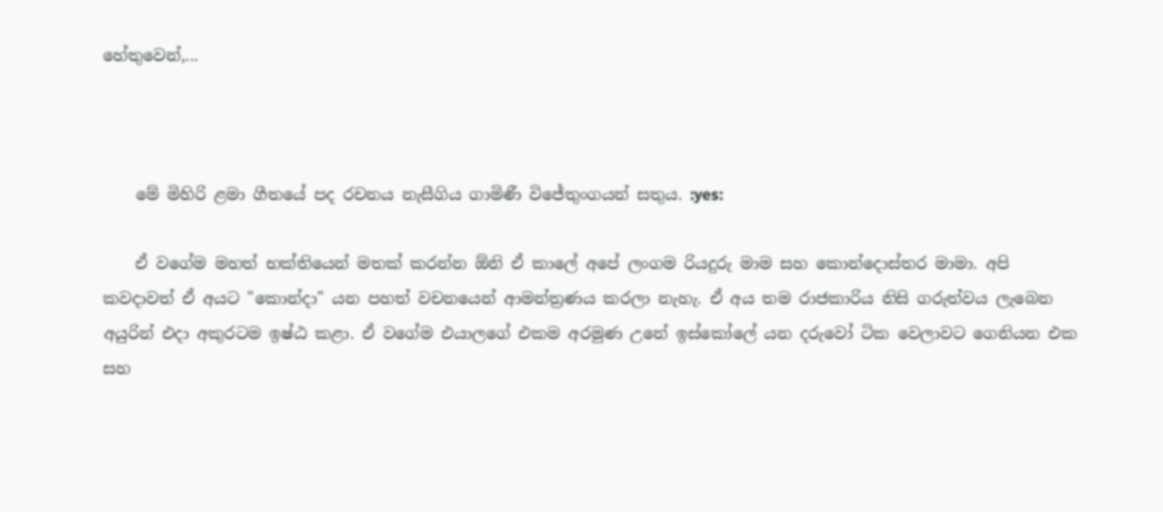හේතුවෙන්,...



    මේ මිහිරි ළමා ගීතයේ පද රචනය නැසීගිය ගාමිණී විජේතුංගයන් සතුය. :yes:

    ඒ වගේම මහත් භක්තියෙන් මතක් කරන්න ඕනි ඒ කාලේ අපේ ලංගම රියදුරු මාම සහ කොන්දොස්තර මාමා. අපි කවදාවත් ඒ අයට "කොන්දා" යන පහත් වචනයෙන් ආමන්ත්‍රණය කරලා නැහැ. ඒ අය තම රාජකාරිය නිසි ගරුත්වය ලැබෙන අයුරින් එදා අකුරටම ඉෂ්ඨ කළා. ඒ වගේම එයාලගේ එකම අරමුණ උනේ ඉස්කෝලේ යන දරුවෝ ටික වෙලාවට ගෙනියන එක සහ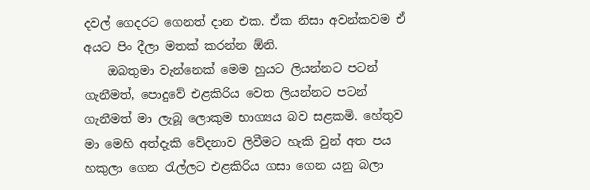දවල් ගෙදරට ගෙනත් දාන එක. ඒක නිසා අවන්කවම ඒ අයට පිං දීලා මතක් කරන්න ඕනි.
    ඔබතුමා වැන්නෙක් මෙම හුයට ලියන්නට පටන් ගැනීමත්, පොදුවේ එළකිරිය වෙත ලියන්නට පටන් ගැනීමත් මා ලැබූ ලොකුම භාග්‍යය බව සළකමි. හේතුව මා මෙහි අත්දැකි වේදනාව ලිවීමට හැකි වුන් අත පය හකුලා ගෙන රැල්ලට එළකිරිය ගසා ගෙන යනු බලා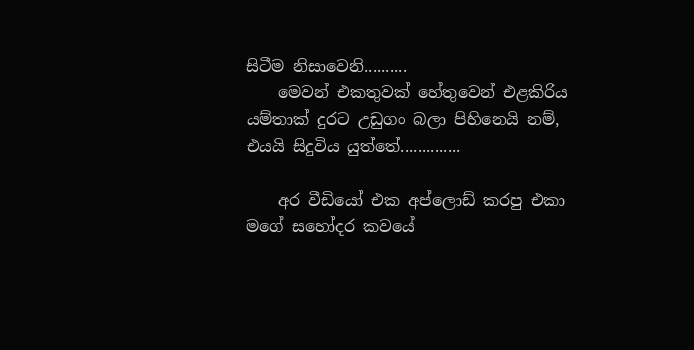සිටීම නිසාවෙනි..........
    මෙවන් එකතුවක් හේතුවෙන් එළකිරිය යම්තාක් දුරට උඩුගං බලා පිහිනෙයි නම්, එයයි සිදුවිය යුත්තේ..............

    අර වීඩියෝ එක අප්ලොඩ් කරපු එකා මගේ සහෝදර කවයේ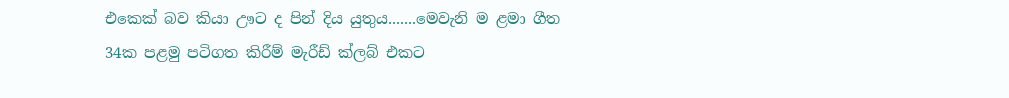එකෙක් බව කියා ඌට ද පින් දිය යුතුය.......මෙවැනි ම ළමා ගීත 34ක පළමු පටිගත කිරීම් මැරීඩ් ක්ලබ් එකට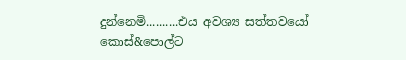දුන්නෙමි..........එය අවශ්‍ය සත්තවයෝ කොස්&පොල්ට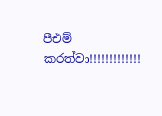පීඑම් කරත්වා!!!!!!!!!!!!!